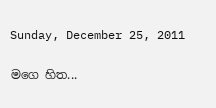Sunday, December 25, 2011

මගෙ හිත...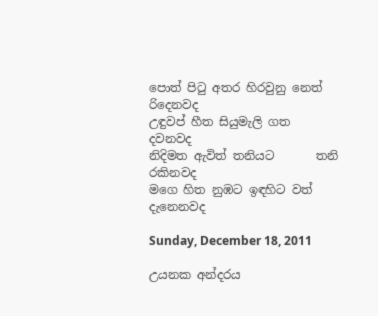පොත් පිටු අතර හිරවුනු නෙත් රිදෙනවද
උඳුවප් හීත සියුමැලි ගත            දවනවද
නිදිමත ඇවිත් තනියට       තනි රකිනවද
මගෙ හිත නුඹට ඉඳහිට වත්   දැනෙනවද

Sunday, December 18, 2011

උයනක අන්දරය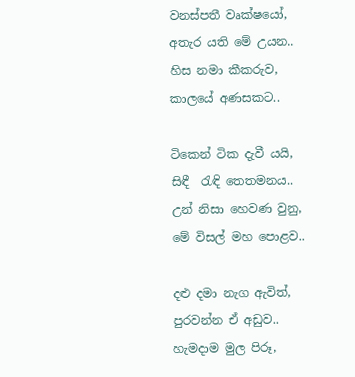වනස්පතී වෘක්ෂයෝ,
අතැර යති මේ උයන..
හිස නමා කීකරුව,
කාලයේ අණසකට..

ටිකෙන් ටික දැවී යයි,
සිඳී  රැඳි තෙතමනය..
උන් නිසා හෙවණ වුනු,
මේ විසල් මහ පොළව..

දළු දමා නැග ඇවිත්,
පුරවන්න ඒ අඩුව..
හැමදාම මුල පිරූ,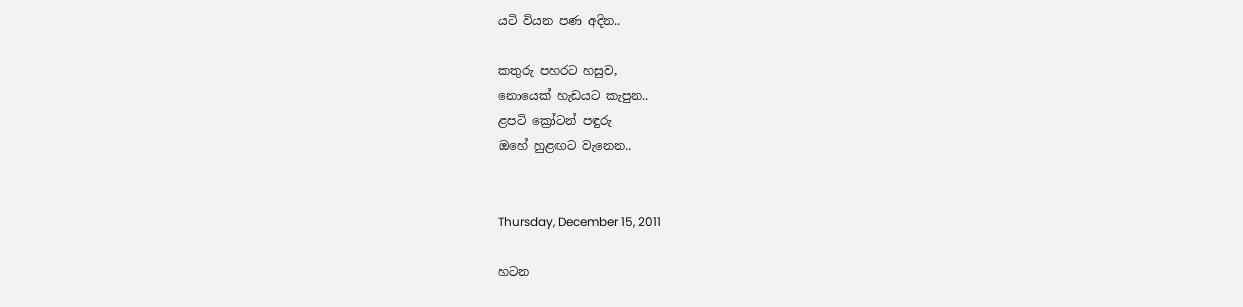යටි වියන පණ අදින..

කතුරු පහරට හසුව,
නොයෙක් හැඩයට කැපුන..
ළපටි ක්‍රෝටන් පඳුරු
ඔහේ හුළඟට වැනෙන..


Thursday, December 15, 2011

හටන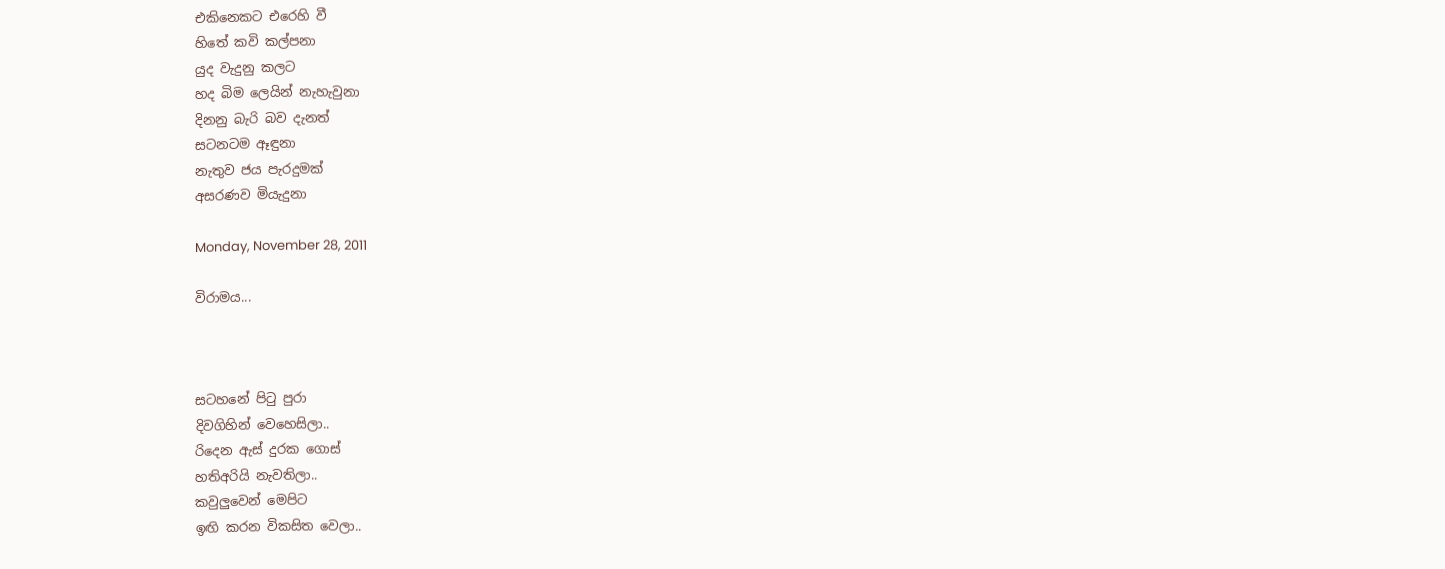එකිනෙකට එරෙහි වී
හිතේ කවි කල්පනා
යුද වැදුනු කලට
හද බිම ලෙයින් නැහැවුනා
දිනනු බැරි බව දැනත්
සටනටම ඈඳුනා
නැතුව ජය පැරදුමක්
අසරණව මියැදුනා

Monday, November 28, 2011

විරාමය...



සටහනේ පිටු පුරා
දිවගිහින් වෙහෙසිලා..
රිදෙන ඇස් දුරක ගොස්
හතිඅරියි නැවතිලා..
කවුලුවෙන් මෙපිට
ඉඟි කරන විකසිත වෙලා..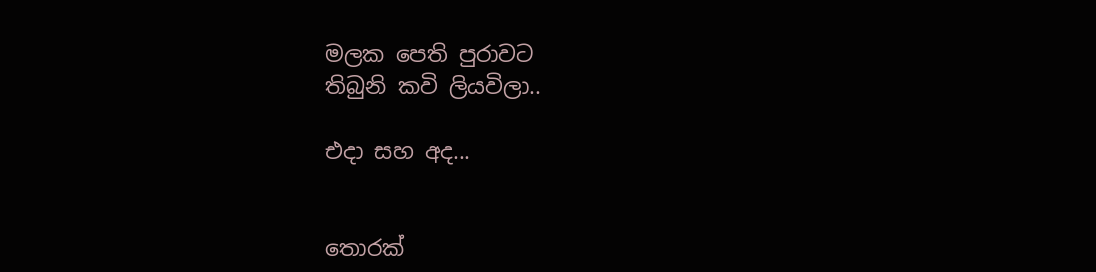මලක පෙති පුරාවට
තිබුනි කවි ලියවිලා..

එදා සහ අද...


තොරක්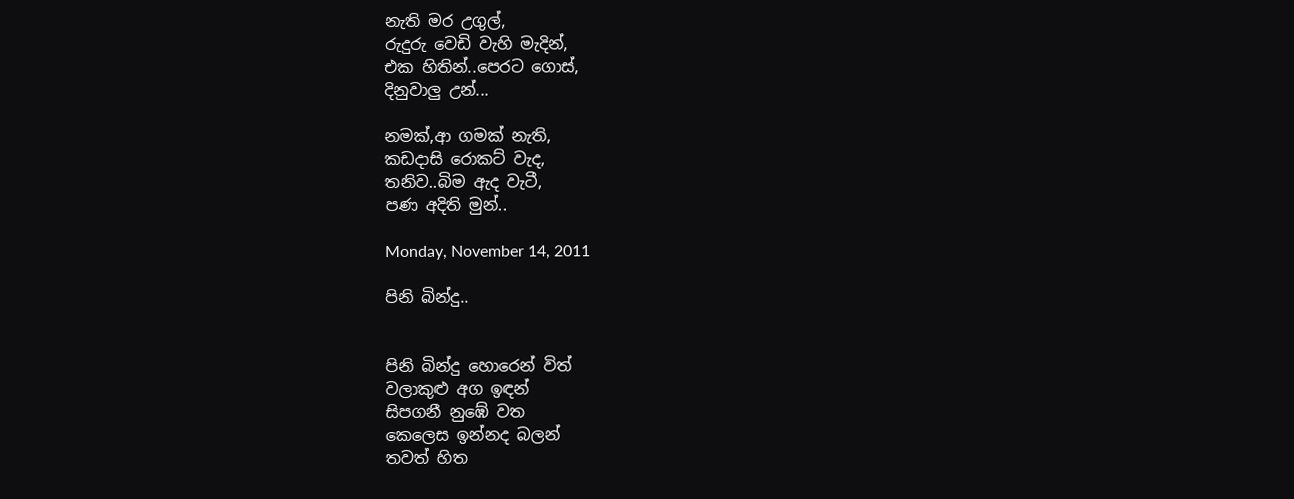නැති මර උගුල්,
රුදුරු වෙඩි වැහි මැදින්,
එක හිතින්..පෙරට ගොස්,
දිනුවාලු උන්...

නමක්,ආ ගමක් නැති,
කඩදාසි රොකට් වැද,
තනිව..බිම ඇද වැටී,
පණ අදිති මුන්..

Monday, November 14, 2011

පිනි බින්දු..


පිනි බින්දු හොරෙන් විත්
වලාකුළු අග ඉඳන්
සිපගනී නුඹේ වත
කෙලෙස ඉන්නද බලන්
තවත් හිත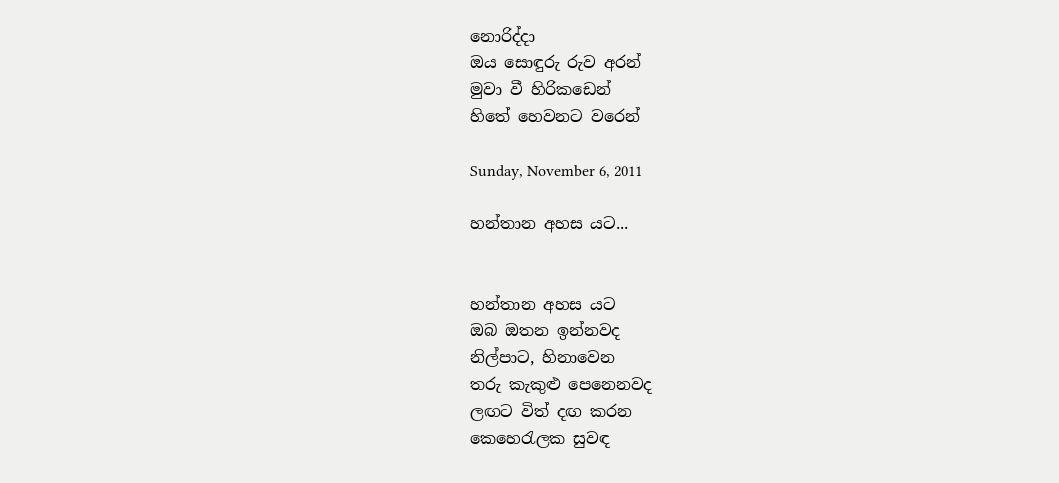නොරිද්දා
ඔය සොඳුරු රුව අරන්
මුවා වී හිරිකඩෙන්
හිතේ හෙවනට වරෙන්

Sunday, November 6, 2011

හන්තාන අහස යට...


හන්තාන අහස යට
ඔබ ඔතන ඉන්නවද
නිල්පාට, හිනාවෙන
තරු කැකුළු පෙනෙනවද
ලඟට විත් දඟ කරන
කෙහෙරැලක සුවඳ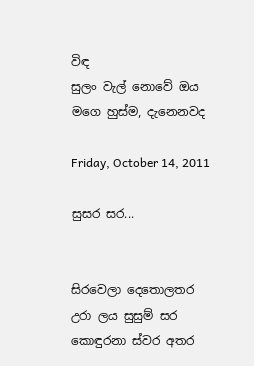විඳ
සුලං වැල් නොවේ ඔය
මගෙ හුස්ම, දැනෙනවද

Friday, October 14, 2011

සුසර සර...


සිරවෙලා දෙතොලතර
උරා ලය සුසුම් සර
කොඳුරනා ස්වර අතර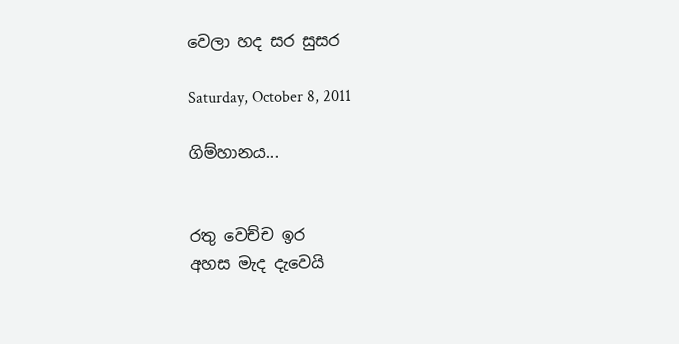වෙලා හද සර සුසර

Saturday, October 8, 2011

ගිම්හානය...


රතු වෙච්ච ඉර
අහස මැද දැවෙයි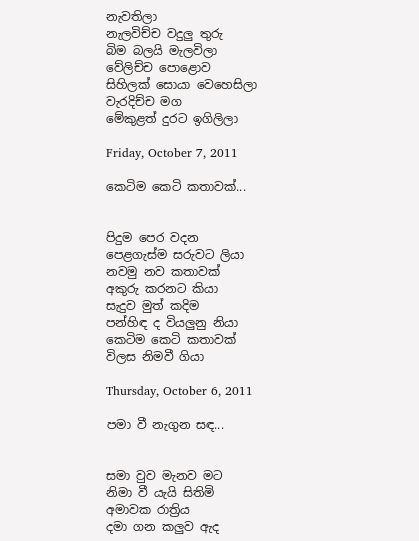නැවතිලා
නැලවිච්ච වදුලු තුරු
බිම බලයි මැලවිලා
වේලිච්ච පොළොව
සිහිලක් සොයා වෙහෙසිලා
වැරදිච්ච මග
මේකුළත් දුරට ඉගිලිලා

Friday, October 7, 2011

කෙටිම කෙටි කතාවක්...


පිදුම පෙර වදන
පෙළගැස්ම සරුවට ලියා
නවමු නව කතාවක්
අකුරු කරනට කියා
සැදුව මුත් කදිම
පන්හිඳ ද වියලුනු නියා
කෙටිම කෙටි කතාවක්
විලස නිමවී ගියා

Thursday, October 6, 2011

පමා වී නැගුන සඳ...


සමා වුව මැනව මට
නිමා වී යැයි සිතිමි
අමාවක රාත්‍රිය
දමා ගන කලුව ඇද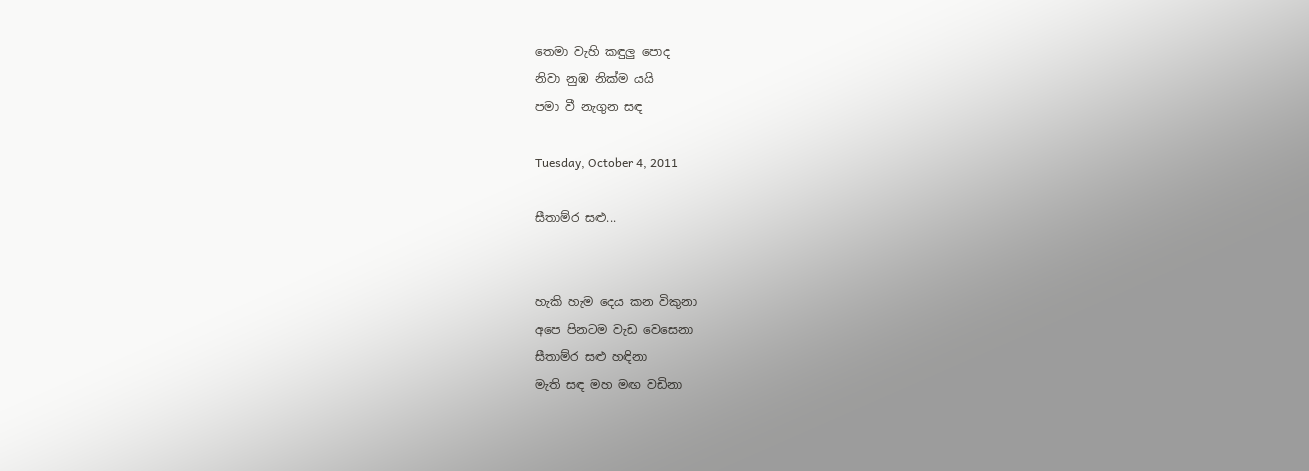තෙමා වැහි කඳුලු පොද
නිවා නුඹ නික්ම යයි
පමා වී නැගුන සඳ

Tuesday, October 4, 2011

සීතාම්ර සළු...


හැකි හැම දෙය කන විකුනා
අපෙ පිනටම වැඩ වෙසෙනා
සීතාම්ර සළු හඳිනා
මැති සඳ මහ මඟ වඩිනා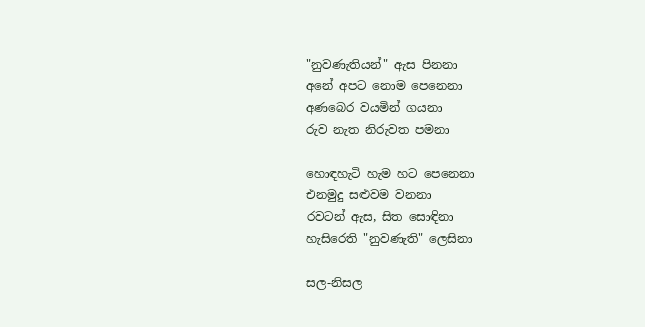"නුවණැතියන්" ඇස පිනනා
අනේ අපට නොම පෙනෙනා
අණබෙර වයමින් ගයනා
රුව නැත නිරුවත පමනා

හොඳහැටි හැම හට පෙනෙනා
එනමුදු සළුවම වනනා
රවටන් ඇස, සිත සොඳිනා
හැසිරෙති "නුවණැති" ලෙසිනා

සල-නිසල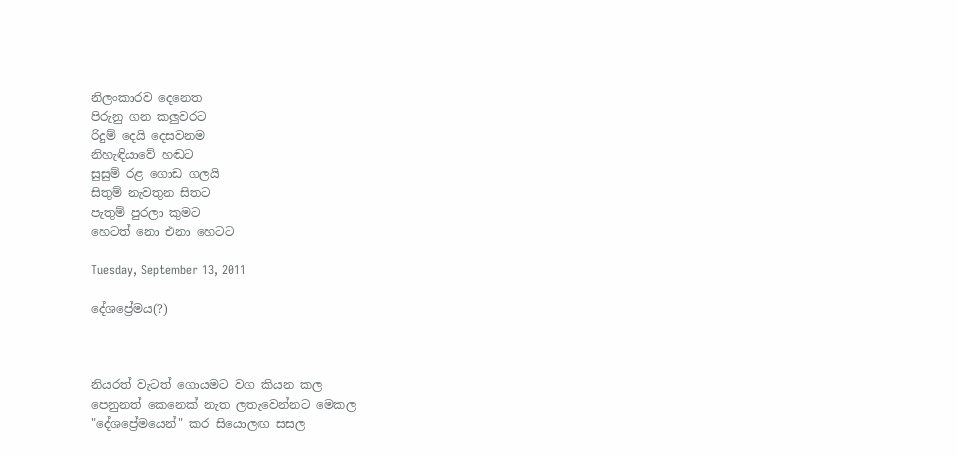නිලංකාරව දෙනෙත
පිරුනු ගන කලුවරට
රිදුම් දෙයි දෙසවනම
නිහැඳියාවේ හඬට
සුසුම් රළ ගොඩ ගලයි
සිතුම් නැවතුන සිතට
පැතුම් පුරලා කුමට
හෙටත් නො එනා හෙටට

Tuesday, September 13, 2011

දේශප්‍රේමය(?)



නියරත් වැටත් ගොයමට වග කියන කල
පෙනුනත් කෙනෙක් නැත ලතැවෙන්නට මෙකල
"දේශප්‍රේමයෙන්" කර සියොලඟ සසල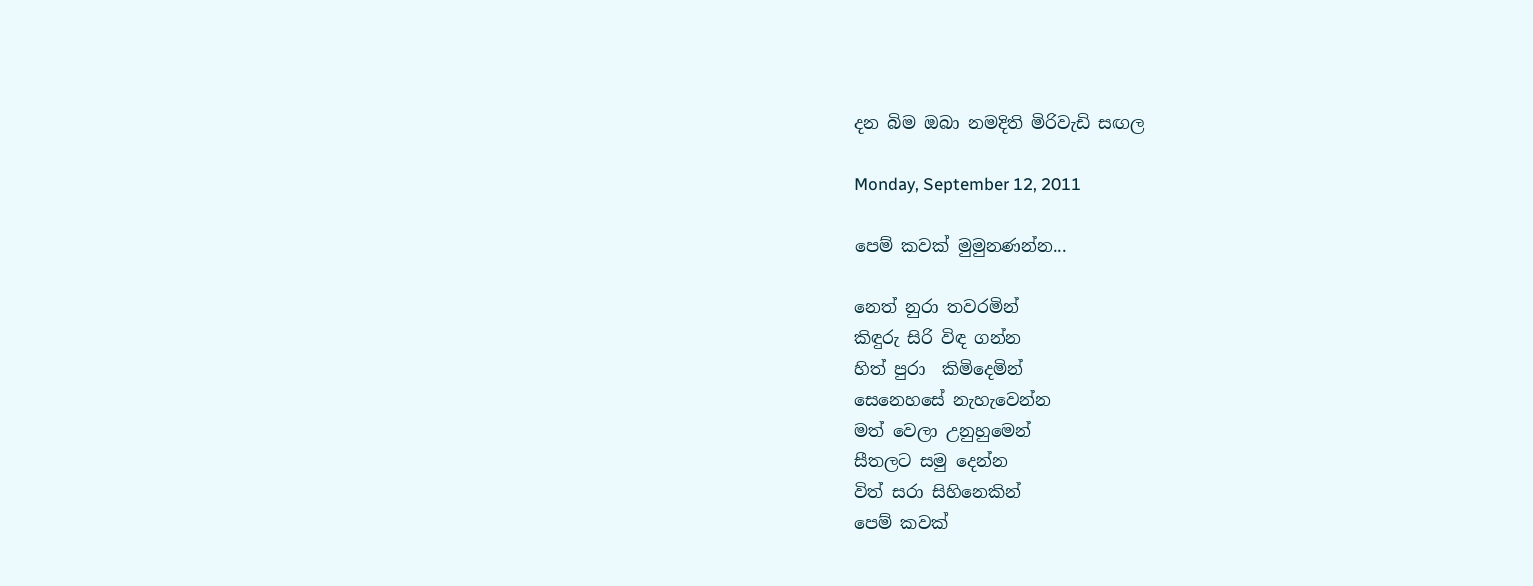දන බිම ඔබා නමදිති මිරිවැඩි සඟල

Monday, September 12, 2011

පෙම් කවක් මුමුනණන්න...

නෙත් නුරා තවරමින්
කිඳුරු සිරි විඳ ගන්න
හිත් පුරා  කිමිදෙමින්
සෙනෙහසේ නැහැවෙන්න
මත් වෙලා උනුහුමෙන්
සීතලට සමු දෙන්න
විත් සරා සිහිනෙකින්
පෙම් කවක්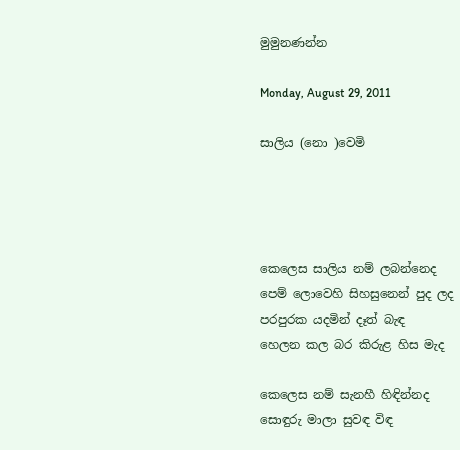මුමුනණන්න

Monday, August 29, 2011

සාලිය (නො )වෙමි




කෙලෙස සාලිය නම් ලබන්නෙද
පෙම් ලොවෙහි සිහසුනෙන් පුද ලද
පරපුරක යදමින් දෑත් බැඳ
හෙලන කල බර කිරුළ හිස මැද

කෙලෙස නම් සැනහී හිඳින්නද
සොඳුරු මාලා සුවඳ විඳ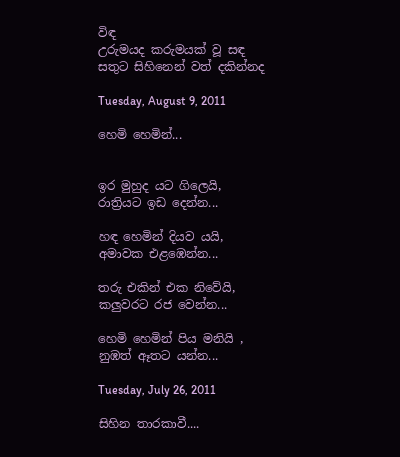විඳ
උරුමයද කරුමයක් වූ සඳ
සතුට සිහිනෙන් වත් දකින්නද

Tuesday, August 9, 2011

හෙමි හෙමින්...


ඉර මුහුද යට ගිලෙයි,
රාත්‍රියට ඉඩ දෙන්න...

හඳ හෙමින් දියව යයි,
අමාවක එළඹෙන්න...

තරු එකින් එක නිවේයි,
කලුවරට රජ වෙන්න...

හෙමි හෙමින් පිය මනියි ,
නුඹත් ඈතට යන්න...

Tuesday, July 26, 2011

සිහින තාරකාවී....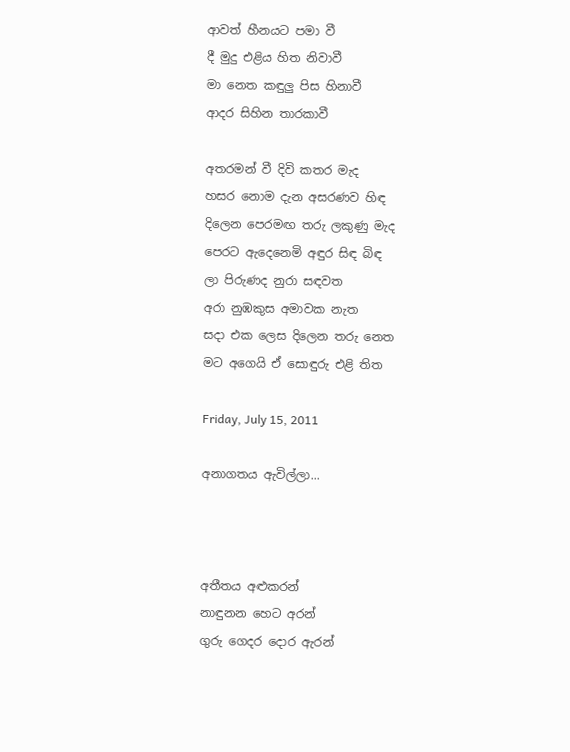ආවත් හීනයට පමා වී
දී මුදු එළිය හිත නිවාවී
මා නෙත කඳුලු පිස හිනාවී
ආදර සිහින තාරකාවී

අතරමන් වී දිවි කතර මැද
හසර නොම දැන අසරණව හිඳ
දිලෙන පෙරමඟ තරු ලකුණු මැද
පෙරට ඇදෙනෙමි අඳුර සිඳ බිඳ
ලා පිරුණද නුරා සඳවත
අරා නුඹකුස අමාවක නැත
සදා එක ලෙස දිලෙන තරු නෙත
මට අගෙයි ඒ සොඳුරු එළි තිත

Friday, July 15, 2011

අනාගතය ඇවිල්ලා...



අතීතය අළුකරන්
නාඳුනන හෙට අරන්
ගුරු ගෙදර දොර ඇරන්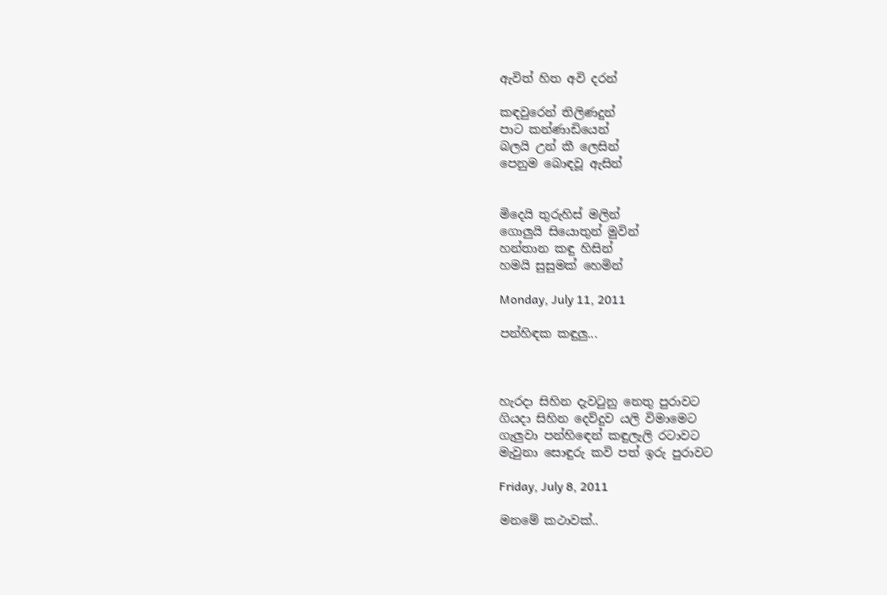ඇවිත් හිත අවි දරන්

කඳවුරෙන් තිලිණදුන්
පාට කන්ණාඩියෙන්
බලයි උන් කී ලෙසින්
පෙනුම බොඳවූ ඇසින්


මිදෙයි තුරුහිස් මලින්
ගොලුයි සියොතුන් මුවින්
හන්තාන කඳු හිසින්
හමයි සුසුමක් හෙමින්

Monday, July 11, 2011

පන්හිඳක කඳුලු...



හැරදා සිහින දැවටුනු නෙතු පුරාවට
ගියදා සිහින දෙව්දුව යලි විමාමෙට
ගැලුවා පන්හිඳෙන් කඳුලැලි රටාවට
මැවුනා සොඳුරු කවි පත් ඉරු පුරාවට

Friday, July 8, 2011

මනමේ කථාවක්..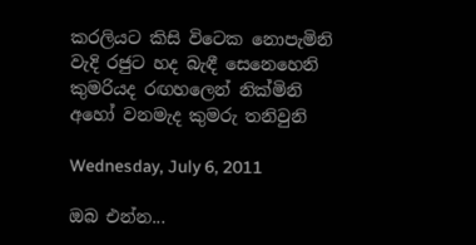කරලියට කිසි විටෙක නොපැමිනි
වැදි රජුට හද බැඳී සෙනෙහෙනි
කුමරියද රඟහලෙන් නික්මිනි
අහෝ වනමැද කුමරු තනිවුනි

Wednesday, July 6, 2011

ඔබ එන්න...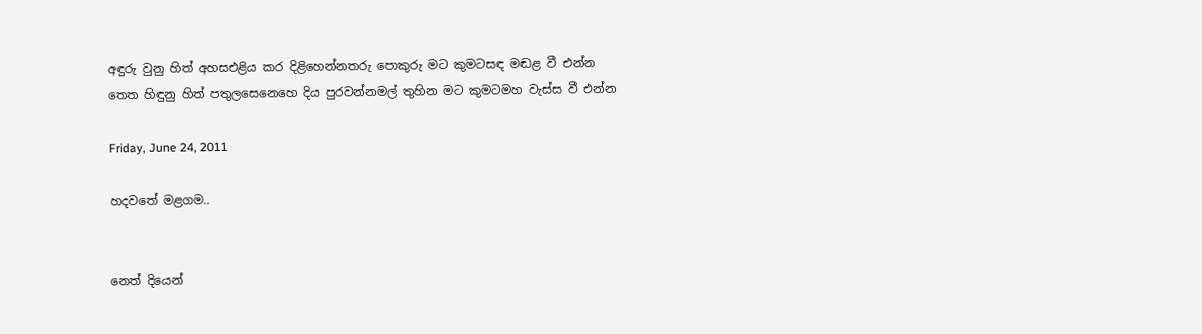අඳුරු වුනු හිත් අහසඑළිය කර දිළිහෙන්නතරු පොකුරු මට කුමටසඳ මඬළ වී එන්න
තෙත හිඳුනු හිත් පතුලසෙනෙහෙ දිය පුරවන්නමල් තුහින මට කුමටමහ වැස්ස වී එන්න

Friday, June 24, 2011

හදවතේ මළගම..


නෙත් දියෙන්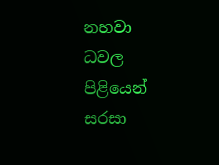නහවා
ධවල පිළියෙන්
සරසා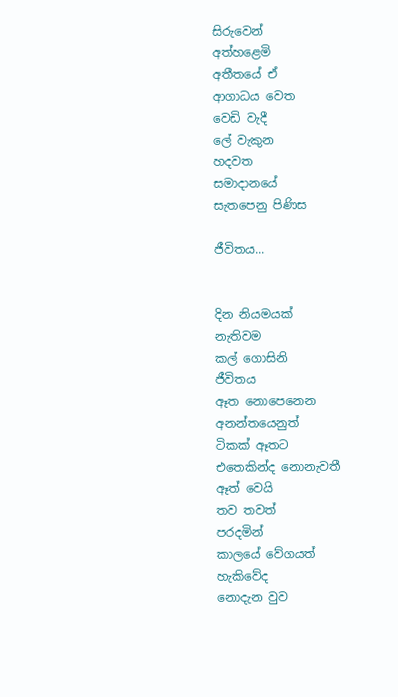සිරුවෙන්
අත්හළෙමි
අතීතයේ ඒ
ආගාධය වෙත
වෙඩි වැදී
ලේ වැකුන
හදවත
සමාදානයේ
සැතපෙනු පිණිස

ජීවිතය...


දින නියමයක්
නැතිවම
කල් ගොසිනි
ජීවිතය
ඈත නොපෙනෙන
අනන්තයෙනුත්
ටිකක් ඈතට
එතෙකින්ද නොනැවතී
ඈත් වෙයි
තව තවත්
පරදමින්
කාලයේ වේගයත්
හැකිවේද
නොදැන වුව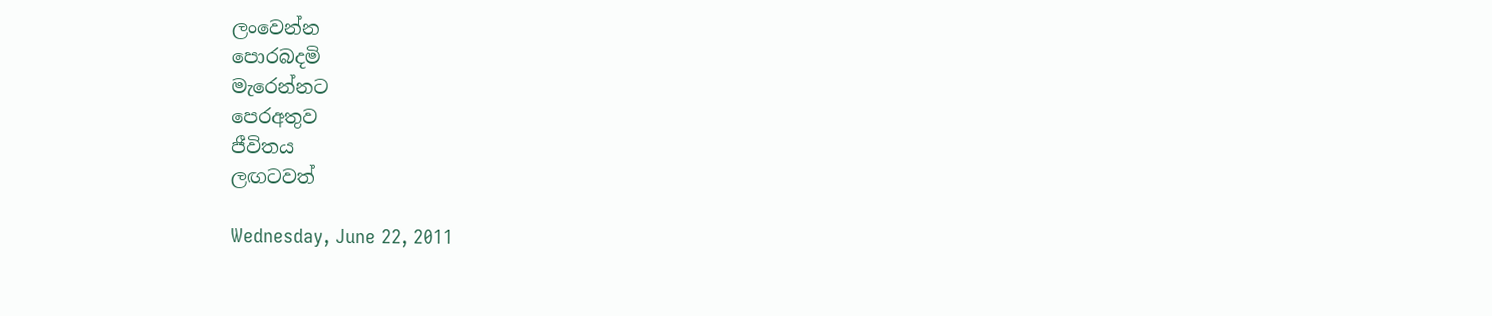ලංවෙන්න
පොරබදමි
මැරෙන්නට
පෙරඅතුව
ජීවිතය
ලඟටවත්

Wednesday, June 22, 2011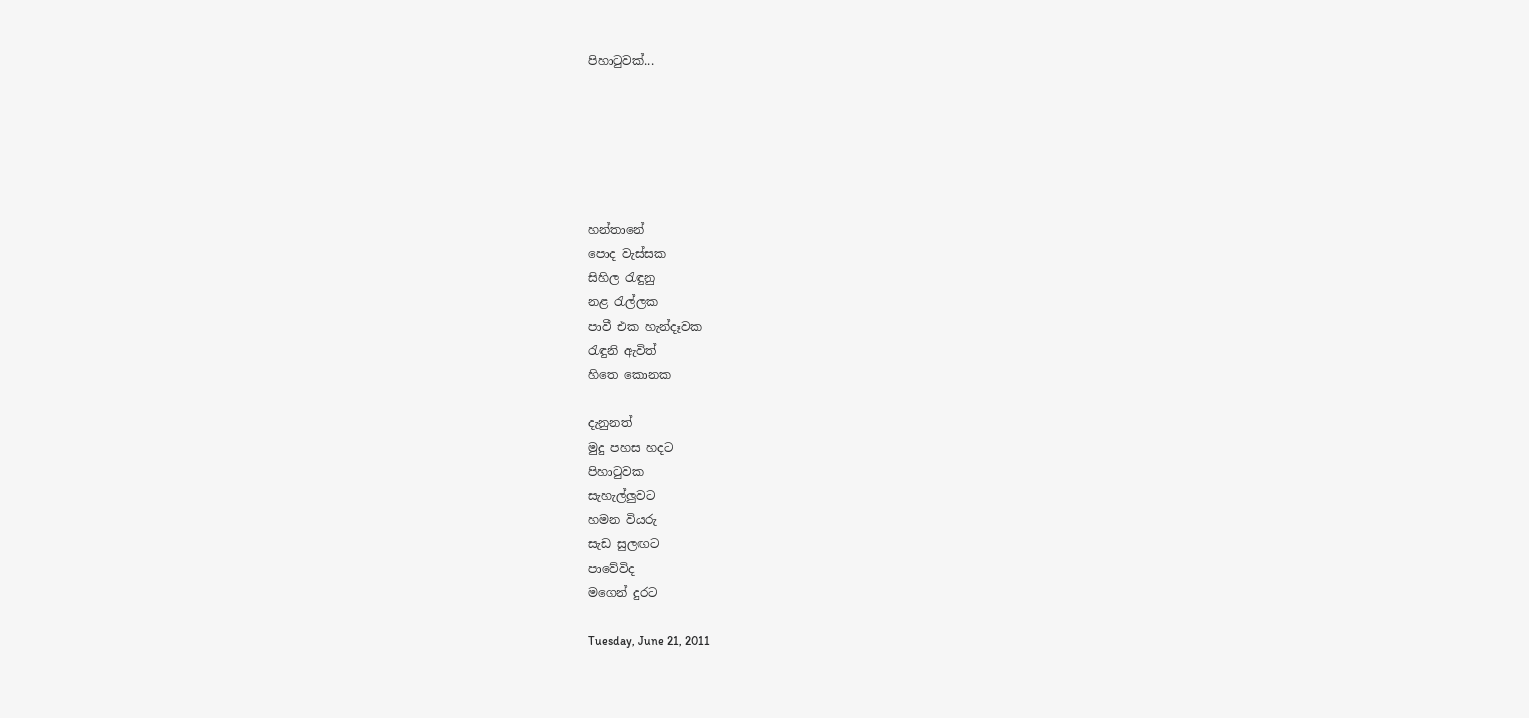පිහාටුවක්...






හන්තානේ
පොද වැස්සක
සිහිල රැඳුනු
නළ රැල්ලක
පාවී එක හැන්දෑවක
රැඳුනි ඇවිත්
හිතෙ කොනක

දැනුනත්
මුදු පහස හදට
පිහාටුවක
සැහැල්ලුවට
හමන වියරු
සැඩ සුලඟට
පාවේවිද
මගෙන් දුරට

Tuesday, June 21, 2011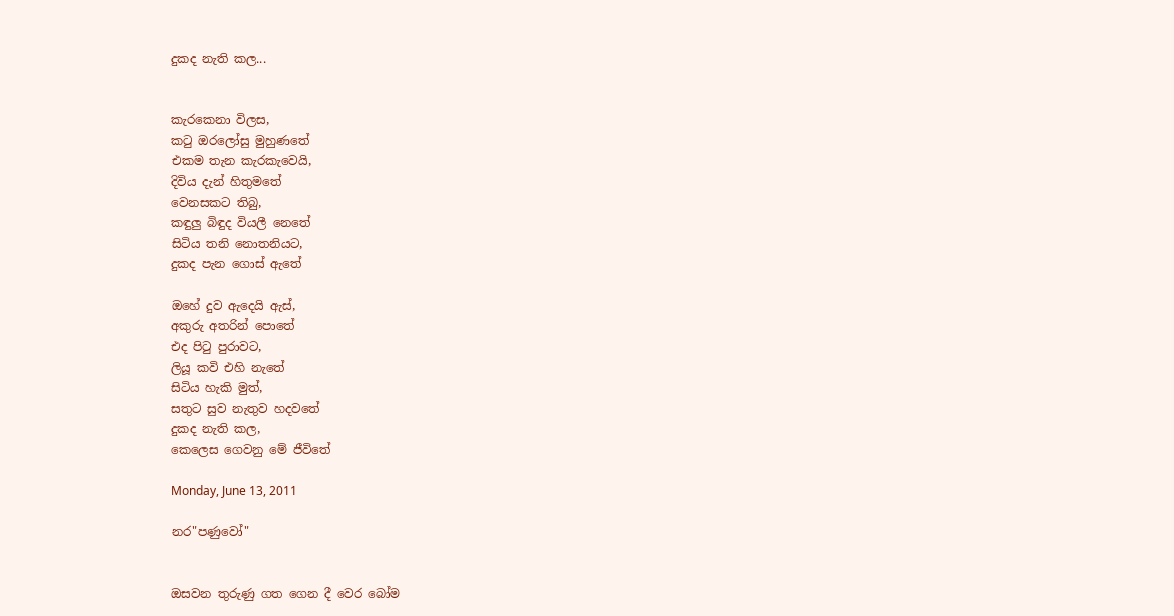දුකද නැති කල...


කැරකෙනා විලස,
කටු ඔරලෝසු මුහුණතේ
එකම තැන කැරකැවෙයි,
දිවිය දැන් හිතුමතේ
වෙනසකට තිබු,
කඳුලු බිඳුද වියලී නෙතේ
සිටිය තනි නොතනියට,
දුකද පැන ගොස් ඇතේ

ඔහේ දුව ඇදෙයි ඇස්,
අකුරු අතරින් පොතේ
එද පිටු පුරාවට,
ලියූ කවි එහි නැතේ
සිටිය හැකි මුත්,
සතුට සුව නැතුව හදවතේ
දුකද නැති කල,
කෙලෙස ගෙවනු මේ ජීවිතේ

Monday, June 13, 2011

නර"පණුවෝ"


ඔසවන තුරුණු ගත ගෙන දී වෙර බෝම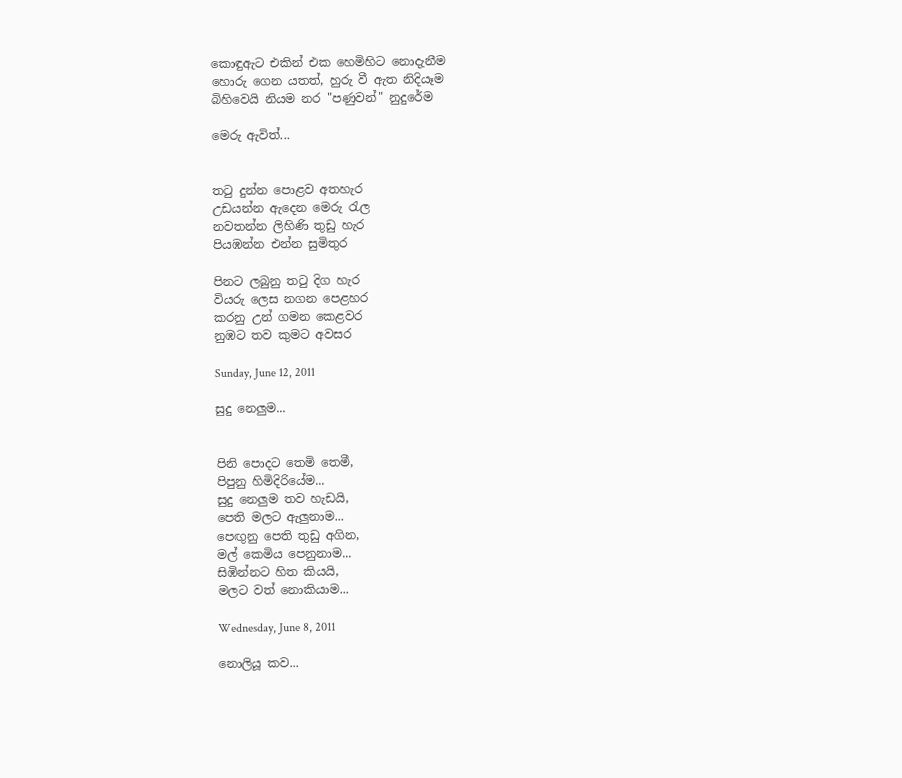කොඳුඇට එකින් එක හෙමිහිට නොදැනීම
හොරු ගෙන යතත්, හුරු වී ඇත නිදියෑම
බිහිවෙයි නියම නර "පණුවන්" නුදුරේම

මෙරු ඇවිත්...


තටු දුන්න පොළව අතහැර
උඩයන්න ඇදෙන මෙරු රැල
නවතන්න ලිහිණි තුඩු හැර
පියඹන්න එන්න සුමිතුර

පිනට ලබුනු තටු දිග හැර
වියරු ලෙස නගන පෙළහර
කරනු උන් ගමන කෙළවර
නුඹට තව කුමට අවසර

Sunday, June 12, 2011

සුදු නෙලුම...


පිනි පොදට තෙමි තෙමී,
පිපුනු හිමිදිරියේම...
සුදු නෙලුම තව හැඩයි,
පෙති මලට ඇලුනාම...
පෙඟුනු පෙති තුඩු අගින,
මල් කෙමිය පෙනුනාම...
සිඹින්නට හිත කියයි,
මලට වත් නොකියාම...

Wednesday, June 8, 2011

නොලියූ කව...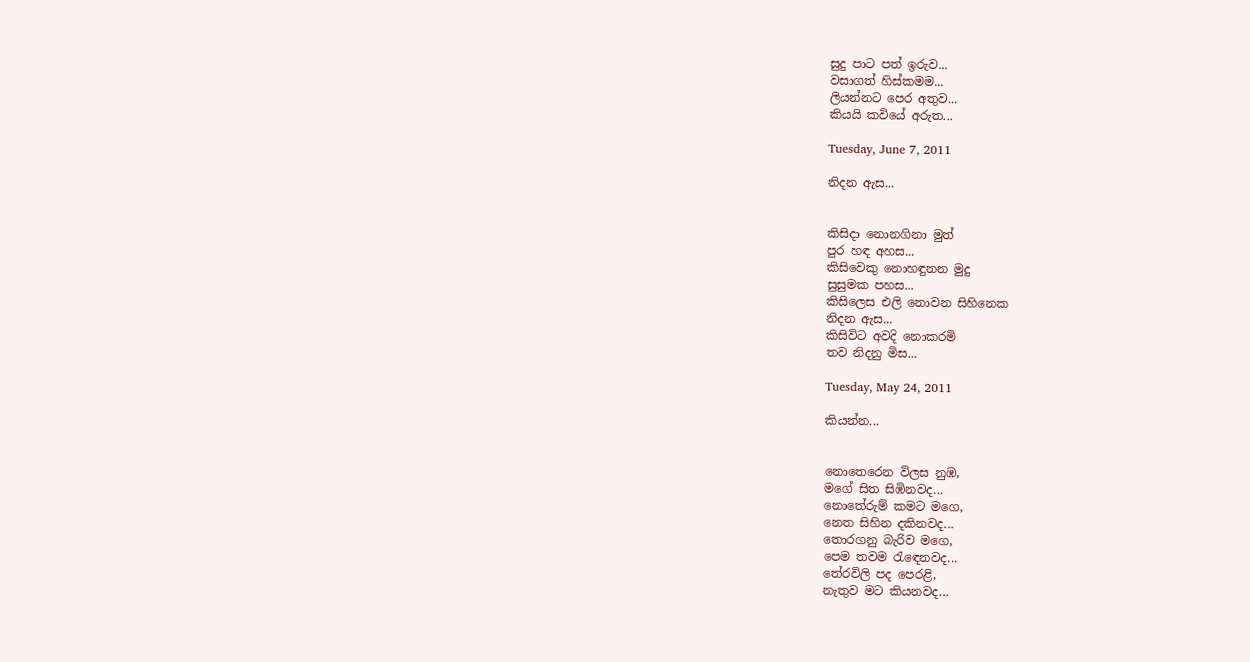සුදු පාට පත් ඉරුව...
වසාගත් හිස්කමම...
ලියන්නට පෙර අතුව...
කියයි කවියේ අරුත...

Tuesday, June 7, 2011

නිදන ඇස...


කිසිදා නොනගිනා මුත්
පුර හඳ අහස...
කිසිවෙකු නොහඳුනන මුදු
සුසුමක පහස...
කිසිලෙස එලි නොවන සිහිනෙක
නිදන ඇස...
කිසිවිට අවදි නොකරමි
තව නිදනු මිස...

Tuesday, May 24, 2011

කියන්න...


නොතෙරෙන විලස නුඹ,
මගේ සිත සිඹිනවද...
නොතේරුම් කමට මගෙ,
නෙත සිහින දකිනවද...
තොරගනු බැරිව මගෙ,
පෙම තවම රැඳෙනවද...
තේරවිලි පද පෙරළි,
නැතුව මට කියනවද...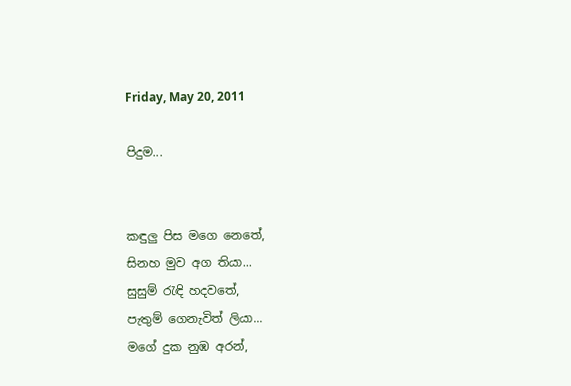Friday, May 20, 2011

පිදුම...


කඳුලු පිස මගෙ නෙතේ,
සිනහ මුව අග තියා...
සුසුම් රැඳි හදවතේ,
පැතුම් ගෙනැවිත් ලියා...
මගේ දුක නුඹ අරන්,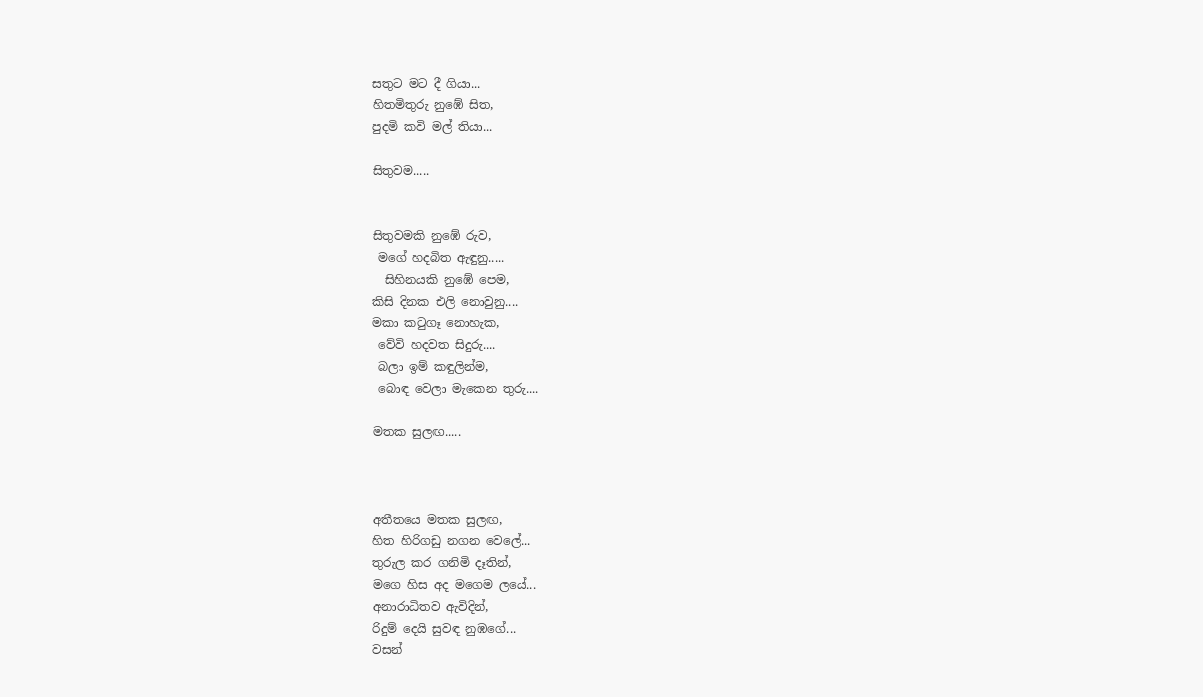සතුට මට දී ගියා...
හිතමිතුරු නුඹේ සිත,
පුදමි කවි මල් තියා...

සිතුවම.....


සිතුවමකි නුඹේ රුව,
 මගේ හදබිත ඇඳුනු.....
  සිහිනයකි නුඹේ පෙම,
කිසි දිනක එලි නොවුනු....
මකා කටුගෑ නොහැක,
 වේවි හදවත සිදුරු....
 බලා ඉම් කඳුලින්ම,
 බොඳ වෙලා මැකෙන තුරු....

මතක සුලඟ.....



අතීතයෙ මතක සුලඟ,
හිත හිරිගඩු නගන වෙලේ...
තුරුල කර ගනිමි දෑතින්,
මගෙ හිස අද මගෙම ලයේ...
අනාරාධිතව ඇවිදින්,
රිදුම් දෙයි සුවඳ නුඹගේ...
වසන්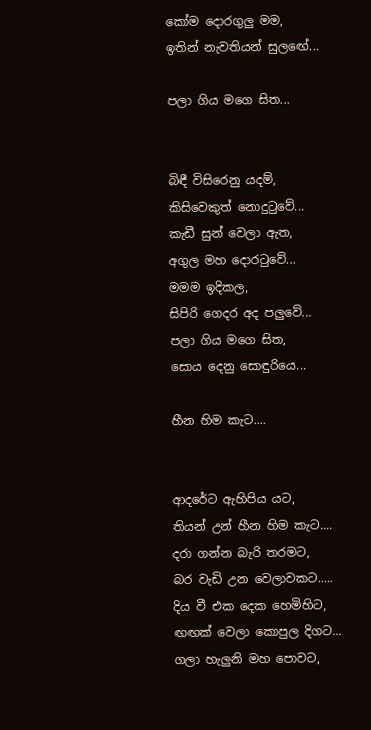කෝම දොරගුලු මම,
ඉතින් නැවතියන් සුලඟේ...

පලා ගිය මගෙ සිත...


බිඳී විසිරෙනු යදම්,
කිසිවෙකුත් නොදුටුවේ...
කැඩී සුන් වෙලා ඇත,
අගුල මහ දොරටුවේ...
මමම ඉදිකල,
සිපිරි ගෙදර අද පලුවේ...
පලා ගිය මගෙ සිත,
සොය දෙනු සොඳුරියෙ...

හීන හිම කැට....


ආදරේට ඇහිපිය යට,
තියන් උන් හීන හිම කැට....
දරා ගන්න බැරි තරමට,
බර වැඩි උන වෙලාවකට.....
දිය වී එක දෙක හෙමිහිට,
ඟඟක් වෙලා කොපුල දිගට...
ගලා හැලුනි මහ පොවට,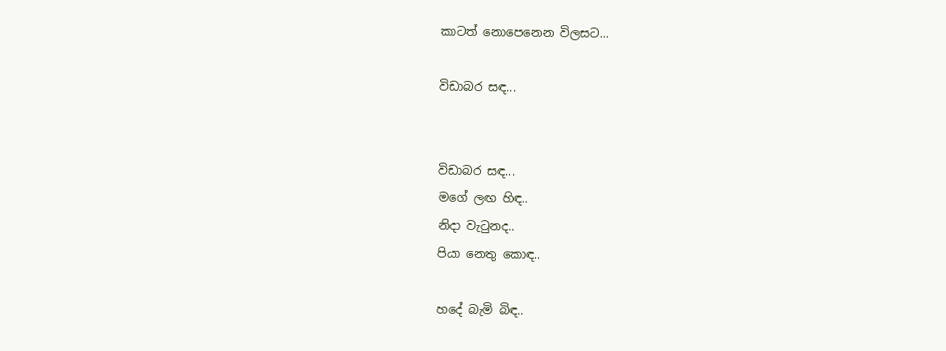කාටත් නොපෙනෙන විලසට...

විඩාබර සඳ...


විඩාබර සඳ...
මගේ ලඟ හිඳ..
නිදා වැටුනද..
පියා නෙතු කොඳ..

හදේ බැමි බිඳ..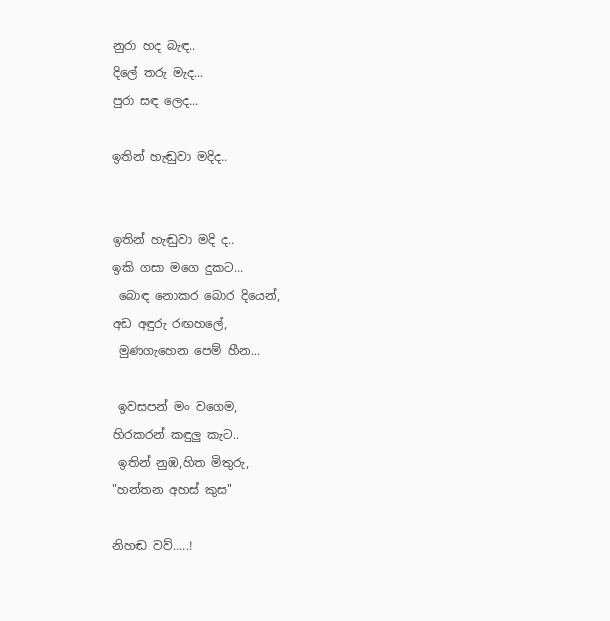නුරා හද බැඳ..
දිලේ තරු මැද...
පුරා සඳ ලෙද...

ඉතින් හැඬුවා මදිද..


ඉතින් හැඬුවා මදි ද..
ඉකි ගසා මගෙ දුකට...
 බොඳ නොකර බොර දියෙන්,
අඩ අඳුරු රඟහලේ,
 මුණගැහෙන පෙම් හීන...

 ඉවසපන් මං වගෙම,
හිරකරන් කඳුලු කැට..
 ඉතින් නුඹ,හිත මිතුරු,
"හන්තන අහස් කුස"

නිහඬ වව්.....!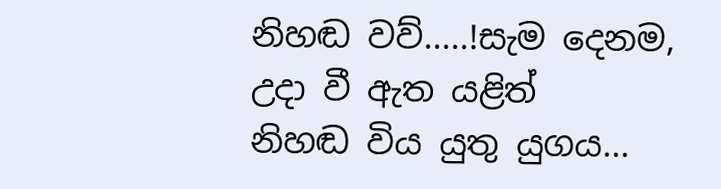නිහඬ වව්.....!සැම දෙනම,
උදා වී ඇත යළිත්
නිහඬ විය යුතු යුගය...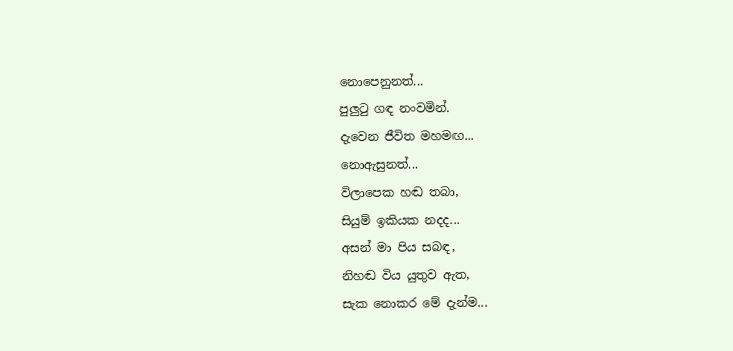නොපෙනුනත්...
පුලුටු ගඳ නංවමින්.
දැවෙන ජීවිත මහමඟ...
නොඇසුනත්...
විලාපෙක හඬ තබා,
සියුම් ඉකියක නදද...
අසන් මා පිය සබඳ,
නිහඬ විය යුතුව ඇත,
සැක නොකර මේ දැන්ම...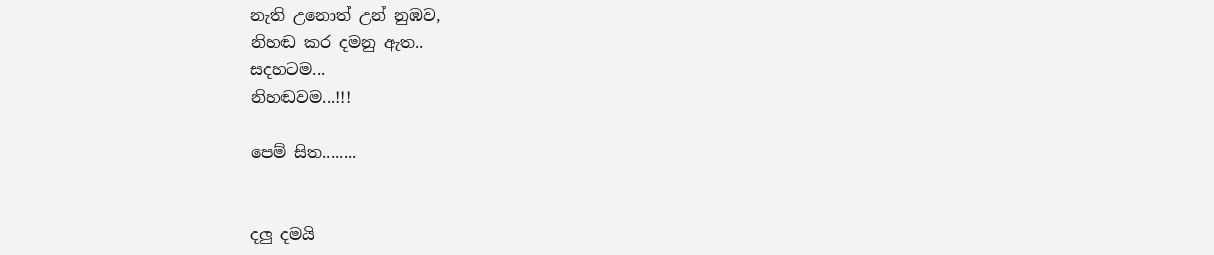නැති උනොත් උන් නුඹව,
නිහඬ කර දමනු ඇත..
සදහටම...
නිහඬවම...!!!

පෙම් සිත........


දලු දමයි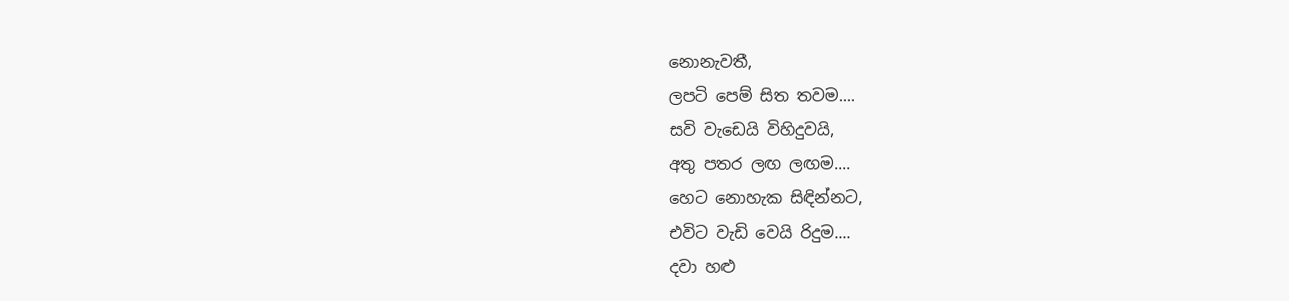නොනැවතී,
ලපටි පෙම් සිත තවම....
සවි වැඩෙයි විහිදුවයි,
අතු පතර ලඟ ලඟම....
හෙට නොහැක සිඳින්නට,
එවිට වැඩි වෙයි රිදුම....
දවා හළු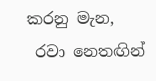කරනු මැන,
 රවා නෙතඟින්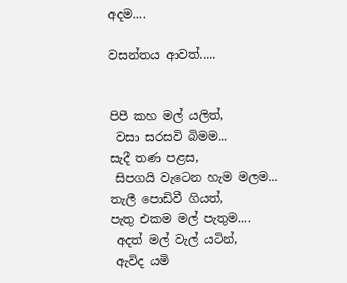අදම....

වසන්තය ආවත්.....


පිපී කහ මල් යලිත්,
 වසා සරසවි බිමම...
සැදී තණ පළස,
 සිපගයි වැටෙන හැම මලම...
තැලී පොඩිවී ගියත්,
පැතු එකම මල් පැතුම....
 අදත් මල් වැල් යටින්,
 ඇවිද යමි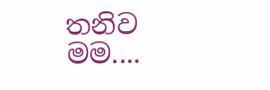තනිව මම....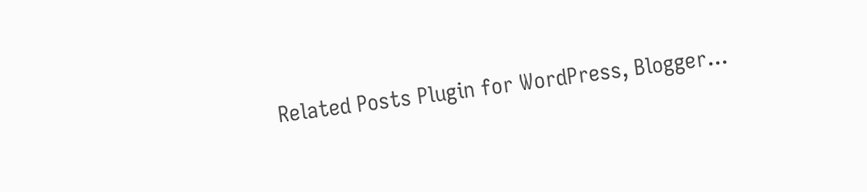Related Posts Plugin for WordPress, Blogger...